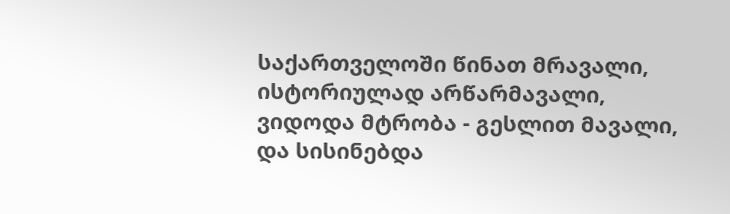საქართველოში წინათ მრავალი,
ისტორიულად არწარმავალი,
ვიდოდა მტრობა - გესლით მავალი,
და სისინებდა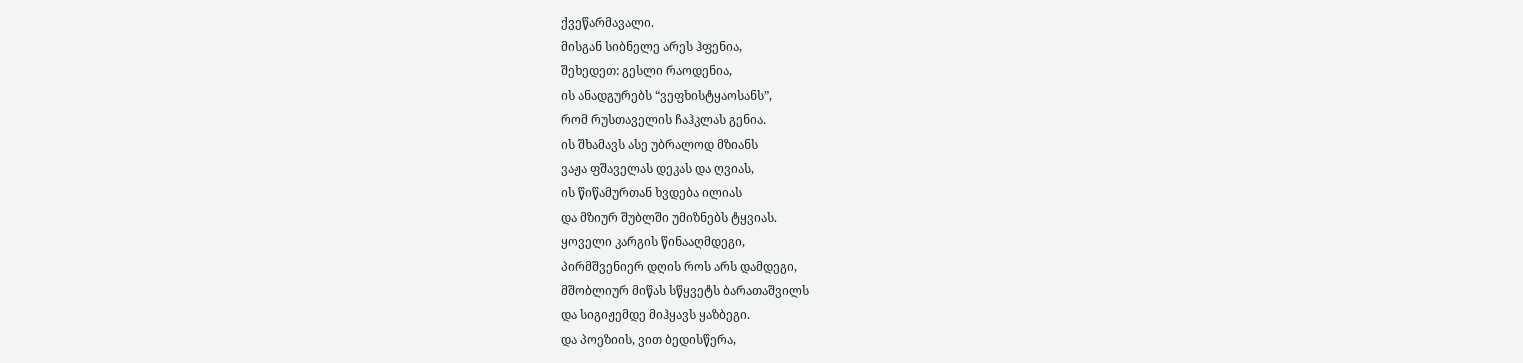ქვეწარმავალი.
მისგან სიბნელე არეს ჰფენია,
შეხედეთ: გესლი რაოდენია,
ის ანადგურებს “ვეფხისტყაოსანს”,
რომ რუსთაველის ჩაჰკლას გენია.
ის შხამავს ასე უბრალოდ მზიანს
ვაჟა ფშაველას დეკას და ღვიას,
ის წიწამურთან ხვდება ილიას
და მზიურ შუბლში უმიზნებს ტყვიას.
ყოველი კარგის წინააღმდეგი,
პირმშვენიერ დღის როს არს დამდეგი,
მშობლიურ მიწას სწყვეტს ბარათაშვილს
და სიგიჟემდე მიჰყავს ყაზბეგი.
და პოეზიის, ვით ბედისწერა,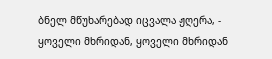ბნელ მწუხარებად იცვალა ჟღერა, -
ყოველი მხრიდან, ყოველი მხრიდან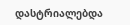დასტრიალებდა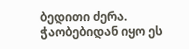ბედითი ძერა.
ჭაობებიდან იყო ეს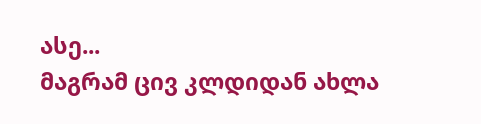ასე...
მაგრამ ცივ კლდიდან ახლა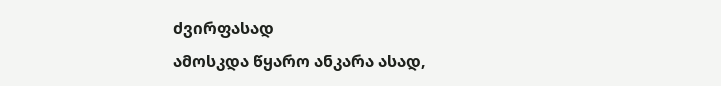ძვირფასად
ამოსკდა წყარო ანკარა ასად,